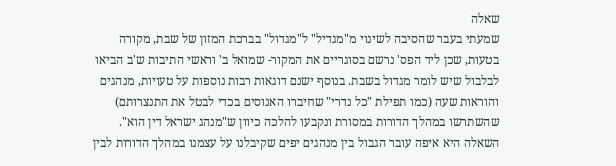שאלה
שמעתי בעבר שהסיבה לשינוי מ"מגדיל" ל"מגדול" בברכת המזון של שבת, מקורה בטעות, שכן ליד הפס' נרשם בסוגריים את המקור- שמואל ב' וראשי התיבות ש'ב הביאו לבלבול שיש לומר מגדול בשבת. בנוסף ישנם דוגאות רבות נוספות על טעויות, מנהגים והוראות שעה (כמו תפילת "כל נדרי" שחיברו האנוסים בכדי לבטל את התנצרותם) שהשתרשו במהלך הדורות במסורת ונקבעו להלכה כיוון ש"מנהג ישראל דין הוא".
השאלה היא איפה עובר הגבול בין מנהגים יפים שקיבלנו על עצמנו במהלך הדורות לבין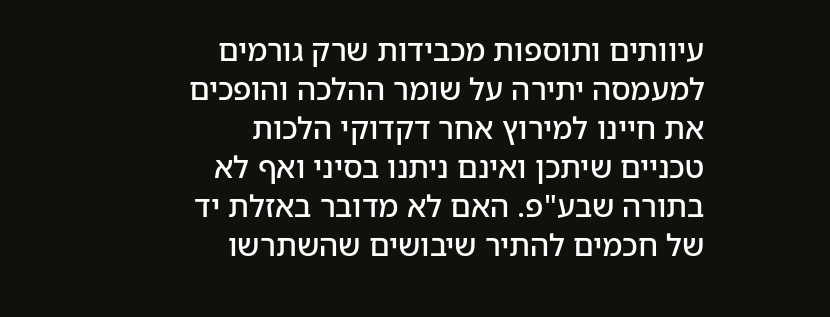עיוותים ותוספות מכבידות שרק גורמים למעמסה יתירה על שומר ההלכה והופכים את חיינו למירוץ אחר דקדוקי הלכות טכניים שיתכן ואינם ניתנו בסיני ואף לא בתורה שבע"פ. האם לא מדובר באזלת יד של חכמים להתיר שיבושים שהשתרשו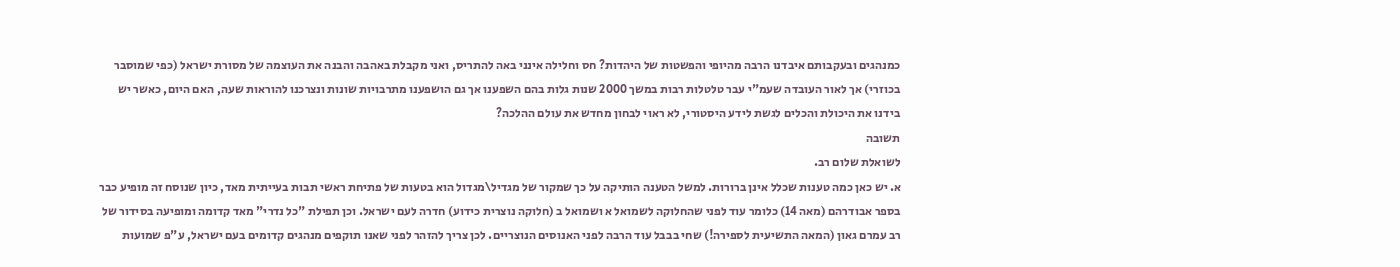כמנהגים ובעקבותם איבדנו הרבה מהיופי והפשטות של היהדות? חס וחלילה אינני באה להתריס, ואני מקבלת באהבה והבנה את העוצמה של מסורת ישראל (כפי שמוסבר בכוזרי) אך לאור העובדה שעמ"י עבר טלטלות רבות במשך 2000 שנות גלות בהם השפענו אך גם הושפענו מתרבויות שונות ונצרכנו להוראות שעה, האם היום, כאשר יש בידנו את היכולת והכלים לגשת לידע היסטורי, לא ראוי לבחון מחדש את עולם ההלכה?
תשובה
לשואלת שלום רב.
א. יש כאן כמה טענות שכלל אינן ברורות. למשל הטענה הותיקה על כך שמקור של מגדיל\מגדול הוא בטעות של פתיחת ראשי תבות בעייתית מאד, כיון שנוסח זה מופיע כבר בספר אבודרהם (מאה 14) כלומר עוד לפני שהחלוקה לשמואל א ושמואל ב (חלוקה נוצרית כידוע) חדרה לעם ישראל. וכן תפילת "כל נדרי" מאד קדומה ומופיעה בסידור של רב עמרם גאון (המאה התשיעית לספירה!) שחי בבבל עוד הרבה לפני האנוסים הנוצריים. לכן צריך להזהר לפני שאנו תוקפים מנהגים קדומים בעם ישראל, ע"פ שמועות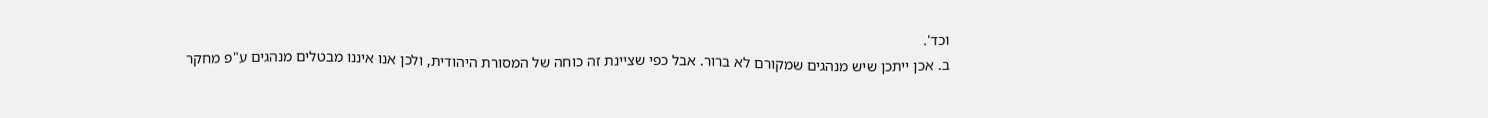וכד'.
ב. אכן ייתכן שיש מנהגים שמקורם לא ברור. אבל כפי שציינת זה כוחה של המסורת היהודית, ולכן אנו איננו מבטלים מנהגים ע"פ מחקר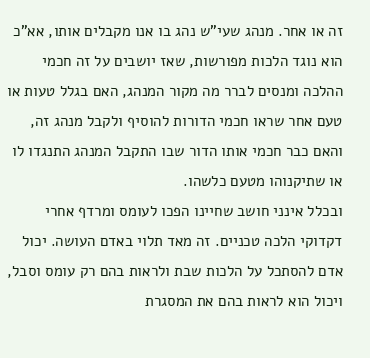זה או אחר. מנהג שעי"ש נהג בו אנו מקבלים אותו, אא"כ הוא נוגד הלכות מפורשות, שאז יושבים על זה חכמי ההלכה ומנסים לברר מה מקור המנהג, האם בגלל טעות או טעם אחר שראו חכמי הדורות להוסיף ולקבל מנהג זה, והאם כבר חכמי אותו הדור שבו התקבל המנהג התנגדו לו או שתיקנוהו מטעם כלשהו.
ובכלל אינני חושב שחיינו הפכו לעומס ומרדף אחרי דקדוקי הלכה טכניים. זה מאד תלוי באדם העושה. יכול אדם להסתכל על הלכות שבת ולראות בהם רק עומס וסבל, ויכול הוא לראות בהם את המסגרת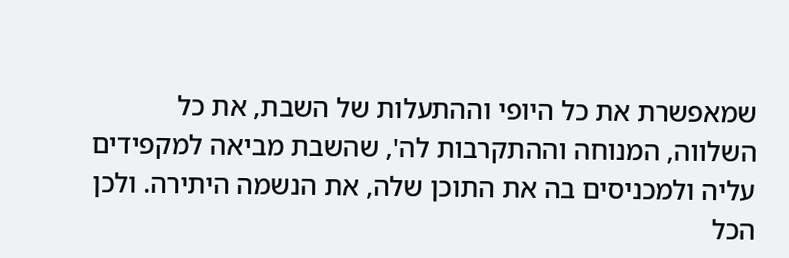שמאפשרת את כל היופי וההתעלות של השבת, את כל השלווה, המנוחה וההתקרבות לה', שהשבת מביאה למקפידים עליה ולמכניסים בה את התוכן שלה, את הנשמה היתירה. ולכן הכל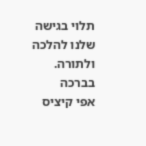תלוי בגישה שלנו להלכה ולתורה.
בברכה
אפי קיציס